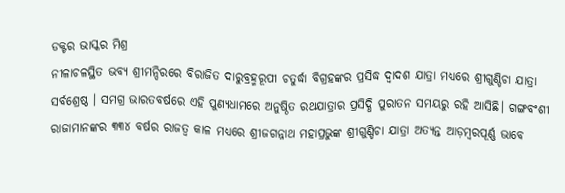ଡକ୍ଟର ଭାସ୍କର ମିଶ୍ର
ନୀଳାଚଳସ୍ଥିତ ଭବ୍ୟ ଶ୍ରୀମନ୍ଦିରରେ ବିରାଜିତ ଦାରୁବ୍ରହ୍ମରୂପୀ ଚତୁର୍ଦ୍ଧା ବିଗ୍ରହଙ୍କର ପ୍ରସିଦ୍ଧ ଦ୍ବାଦଶ ଯାତ୍ରା ମଧ୍ୟରେ ଶ୍ରୀଗୁଣ୍ଡିଚା ଯାତ୍ରା ସର୍ବଶ୍ରେଷ୍ଠ । ସମଗ୍ର ଭାରତବର୍ଷରେ ଏହି ପୁଣ୍ୟଧାମରେ ଅନୁଷ୍ଠିତ ରଥଯାତ୍ରାର ପ୍ରସିଦ୍ଧି ପୁରାତନ ସମୟରୁ ରହି ଆସିଛି। ଗଙ୍ଗବଂଶୀ ରାଜାମାନଙ୍କର ୩୩୪ ବର୍ଷର ରାଜତ୍ବ କାଳ ମଧ୍ୟରେ ଶ୍ରୀଜଗନ୍ନାଥ ମହାପ୍ରଭୁଙ୍କ ଶ୍ରୀଗୁଣ୍ଡିଚା ଯାତ୍ରା ଅତ୍ୟନ୍ତ ଆଡ଼ମ୍ବରପୂର୍ଣ୍ଣ ଭାବେ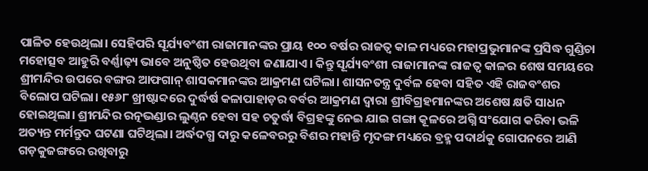ପାଳିତ ହେଉଥିଲା। ସେହିପରି ସୂର୍ଯ୍ୟବଂଶୀ ରାଜାମାନଙ୍କର ପ୍ରାୟ ୧୦୦ ବର୍ଷର ରାଜତ୍ବ କାଳ ମଧ୍ୟରେ ମହାପ୍ରଭୁମାନଙ୍କ ପ୍ରସିଦ୍ଧ ଗୁଣ୍ଡିଚା ମହୋତ୍ସବ ଆହୁରି ବର୍ଣ୍ଣାଢ଼୍ୟ ଭାବେ ଅନୁଷ୍ଠିତ ହେଉଥିବା ଜଣାଯାଏ। କିନ୍ତୁ ସୂର୍ଯ୍ୟବଂଶୀ ରାଜାମାନଙ୍କ ରାଜତ୍ବ କାଳର ଶେଷ ସମୟରେ ଶ୍ରୀମନ୍ଦିର ଉପରେ ବଙ୍ଗର ଆଫଗାନ୍ ଶାସକମାନଙ୍କର ଆକ୍ରମଣ ଘଟିଲା। ଶାସନତନ୍ତ୍ର ଦୁର୍ବଳ ହେବା ସହିତ ଏହି ରାଜବଂଶର ବିଲୋପ ଘଟିଲା। ୧୫୬୮ ଖ୍ରୀଷ୍ଟାବ୍ଦରେ ଦୁର୍ଦ୍ଧର୍ଷ କଳାପାହାଡ଼ର ବର୍ବର ଆକ୍ରମଣ ଦ୍ବାରା ଶ୍ରୀବିଗ୍ରହମାନଙ୍କର ଅଶେଷ କ୍ଷତି ସାଧନ ହୋଇଥିଲା। ଶ୍ରୀମନ୍ଦିର ରତ୍ନଭଣ୍ଡାର ଲୁଣ୍ଠନ ହେବା ସହ ଚତୁର୍ଦ୍ଧା ବିଗ୍ରହଙ୍କୁ ନେଇ ଯାଇ ଗଙ୍ଗା କୂଳରେ ଅଗ୍ନି ସଂଯୋଗ କରିବା ଭଳି ଅତ୍ୟନ୍ତ ମର୍ମନ୍ତୁଦ ଘଟଣା ଘଟିଥିଲା। ଅର୍ଦ୍ଧଦଗ୍ଧ ଦାରୁ କଳେବରରୁ ବିଶର ମହାନ୍ତି ମୃଦଙ୍ଗ ମଧ୍ୟରେ ବ୍ରହ୍ମ ପଦାର୍ଥକୁ ଗୋପନରେ ଆଣି ଗଡ଼କୁଜଙ୍ଗରେ ରଖିବାରୁ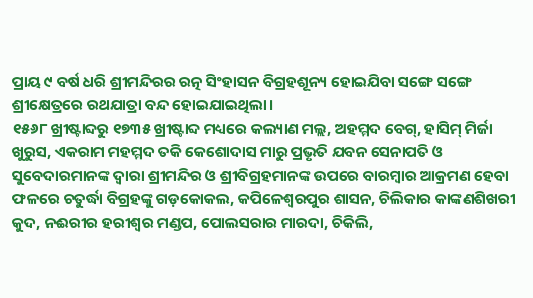ପ୍ରାୟ ୯ ବର୍ଷ ଧରି ଶ୍ରୀମନ୍ଦିରର ରତ୍ନ ସିଂହାସନ ବିଗ୍ରହଶୂନ୍ୟ ହୋଇଯିବା ସଙ୍ଗେ ସଙ୍ଗେ ଶ୍ରୀକ୍ଷେତ୍ରରେ ରଥଯାତ୍ରା ବନ୍ଦ ହୋଇଯାଇଥିଲା।
୧୫୬୮ ଖ୍ରୀଷ୍ଟାବ୍ଦରୁ ୧୭୩୫ ଖ୍ରୀଷ୍ଟାବ୍ଦ ମଧ୍ୟରେ କଲ୍ୟାଣ ମଲ୍ଲ, ଅହମ୍ମଦ ବେଗ୍, ହାସିମ୍ ମିର୍ଜା ଖୁରୁସ, ଏକରାମ ମହମ୍ମଦ ତକି କେଶୋଦାସ ମାରୁ ପ୍ରଭୃତି ଯବନ ସେନାପତି ଓ ସୁବେଦାରମାନଙ୍କ ଦ୍ବାରା ଶ୍ରୀମନ୍ଦିର ଓ ଶ୍ରୀବିଗ୍ରହମାନଙ୍କ ଉପରେ ବାରମ୍ବାର ଆକ୍ରମଣ ହେବା ଫଳରେ ଚତୁର୍ଦ୍ଧା ବିଗ୍ରହଙ୍କୁ ଗଡ଼କୋକଲ, କପିଳେଶ୍ବରପୁର ଶାସନ, ଚିଲିକାର କାଙ୍କଣଶିଖରୀ କୁଦ, ନଈରୀର ହରୀଶ୍ବର ମଣ୍ଡପ, ପୋଲସରାର ମାରଦା, ଚିକିଲି,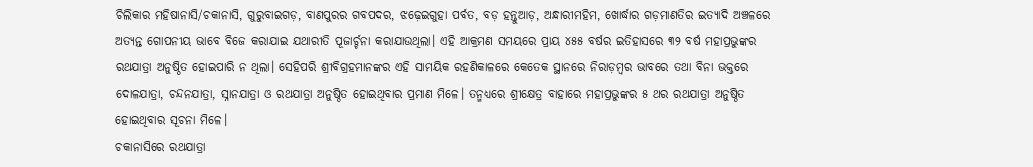ଚିଲିକାର ମହିଷାନାସି/ଚକାନାସି, ଗୁରୁବାଇଗଡ଼, ବାଣପୁରର ଗବପଦର, ଝଢ଼େଇଗୁହା ପର୍ବତ, ବଡ଼ ହନ୍ତୁଆଡ଼, ଅନ୍ଧାରୀମହିମ, ଖୋର୍ଦ୍ଧାର ଗଡ଼ମାଣତିର ଇତ୍ୟାଦି ଅଞ୍ଚଳରେ ଅତ୍ୟନ୍ତ ଗୋପନୀୟ ଭାବେ ବିଜେ କରାଯାଇ ଯଥାରୀତି ପୂଜାର୍ଚ୍ଚନା କରାଯାଉଥିଲା। ଏହି ଆକ୍ରମଣ ସମୟରେ ପ୍ରାୟ ୪୫୫ ବର୍ଷର ଇତିହାସରେ ୩୨ ବର୍ଷ ମହାପ୍ରଭୁଙ୍କର ରଥଯାତ୍ରା ଅନୁଷ୍ଠିତ ହୋଇପାରି ନ ଥିଲା। ସେହିପରି ଶ୍ରୀବିଗ୍ରହମାନଙ୍କର ଏହି ସାମୟିକ ରହଣିକାଳରେ କେତେକ ସ୍ଥାନରେ ନିରାଡ଼ମ୍ବର ଭାବରେ ତଥା ବିନା ଭକ୍ତରେ ଦୋଳଯାତ୍ରା, ଚନ୍ଦନଯାତ୍ରା, ସ୍ନାନଯାତ୍ରା ଓ ରଥଯାତ୍ରା ଅନୁଷ୍ଠିତ ହୋଇଥିବାର ପ୍ରମାଣ ମିଳେ। ତନ୍ମଧ୍ୟରେ ଶ୍ରୀକ୍ଷେତ୍ର ବାହାରେ ମହାପ୍ରଭୁଙ୍କର ୫ ଥର ରଥଯାତ୍ରା ଅନୁଷ୍ଠିତ ହୋଇଥିବାର ସୂଚନା ମିଳେ।
ଚକାନାସିରେ ରଥଯାତ୍ରା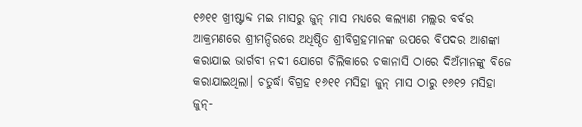୧୬୧୧ ଖ୍ରୀଷ୍ଟାବ୍ଦ ମଇ ମାସରୁ ଜୁନ୍ ମାସ ମଧ୍ୟରେ କଲ୍ୟାଣ ମଲ୍ଲର ବର୍ବର ଆକ୍ରମଣରେ ଶ୍ରୀମନ୍ଦିରରେ ଅଧିଷ୍ଠିତ ଶ୍ରୀବିଗ୍ରହମାନଙ୍କ ଉପରେ ବିପଦର ଆଶଙ୍କା କରାଯାଇ ଭାର୍ଗବୀ ନଦୀ ଯୋଗେ ଚିଲିକାରେ ଚକାନାସି ଠାରେ ଦିଅଁମାନଙ୍କୁ ବିଜେ କରାଯାଇଥିଲା। ଚତୁର୍ଦ୍ଧା ବିଗ୍ରହ ୧୬୧୧ ମସିହା ଜୁନ୍ ମାସ ଠାରୁ ୧୬୧୨ ମସିହା ଜୁନ୍-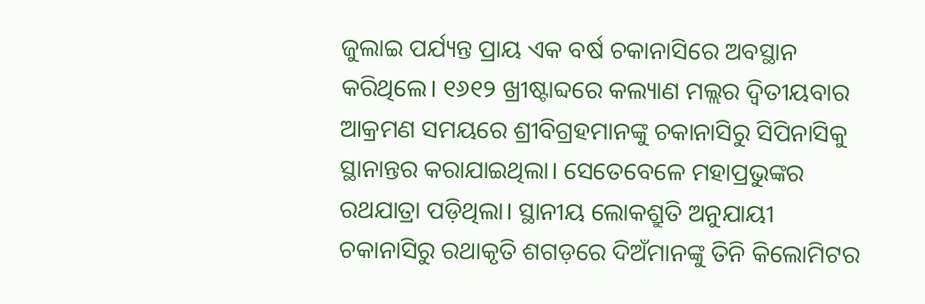ଜୁଲାଇ ପର୍ଯ୍ୟନ୍ତ ପ୍ରାୟ ଏକ ବର୍ଷ ଚକାନାସିରେ ଅବସ୍ଥାନ କରିଥିଲେ। ୧୬୧୨ ଖ୍ରୀଷ୍ଟାବ୍ଦରେ କଲ୍ୟାଣ ମଲ୍ଲର ଦ୍ବିତୀୟବାର ଆକ୍ରମଣ ସମୟରେ ଶ୍ରୀବିଗ୍ରହମାନଙ୍କୁ ଚକାନାସିରୁ ସିପିନାସିକୁ ସ୍ଥାନାନ୍ତର କରାଯାଇଥିଲା। ସେତେବେଳେ ମହାପ୍ରଭୁଙ୍କର ରଥଯାତ୍ରା ପଡ଼ିଥିଲା। ସ୍ଥାନୀୟ ଲୋକଶ୍ରୁତି ଅନୁଯାୟୀ ଚକାନାସିରୁ ରଥାକୃତି ଶଗଡ଼ରେ ଦିଅଁମାନଙ୍କୁ ତିନି କିଲୋମିଟର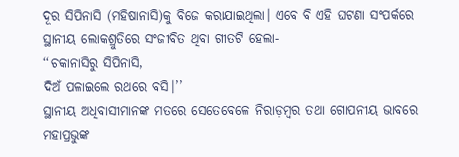ଦୂର ସିପିନାସି (ମହିଷାନାସି)କୁ ବିଜେ କରାଯାଇଥିଲା। ଏବେ ବି ଏହି ଘଟଣା ସଂପର୍କରେ ସ୍ଥାନୀୟ ଲୋକଶ୍ରୁତିରେ ସଂଜୀବିତ ଥିବା ଗୀତଟି ହେଲା-
‘‘ଚକାନାସିରୁ ସିପିନାସି,
ଦିଅଁ ପଳାଇଲେ ରଥରେ ବସି।’’
ସ୍ଥାନୀୟ ଅଧିବାସୀମାନଙ୍କ ମତରେ ସେତେବେଳେ ନିରାଡ଼ମ୍ବର ତଥା ଗୋପନୀୟ ଭାବରେ ମହାପ୍ରଭୁଙ୍କ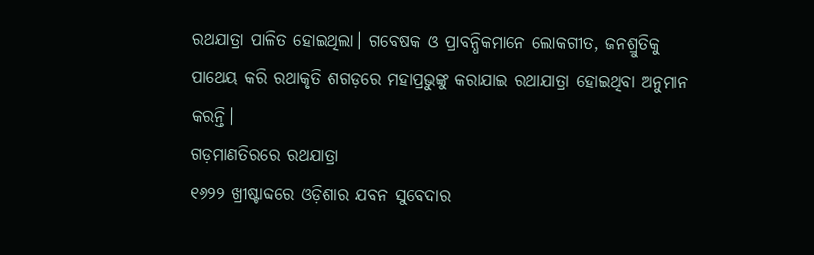ରଥଯାତ୍ରା ପାଳିତ ହୋଇଥିଲା। ଗବେଷକ ଓ ପ୍ରାବନ୍ଧିକମାନେ ଲୋକଗୀତ, ଜନଶ୍ରୁତିକୁ ପାଥେୟ କରି ରଥାକୃତି ଶଗଡ଼ରେ ମହାପ୍ରଭୁଙ୍କୁ କରାଯାଇ ରଥାଯାତ୍ରା ହୋଇଥିବା ଅନୁମାନ କରନ୍ତି।
ଗଡ଼ମାଣତିରରେ ରଥଯାତ୍ରା
୧୬୨୨ ଖ୍ରୀଷ୍ଟାବ୍ଦରେ ଓଡ଼ିଶାର ଯବନ ସୁବେଦାର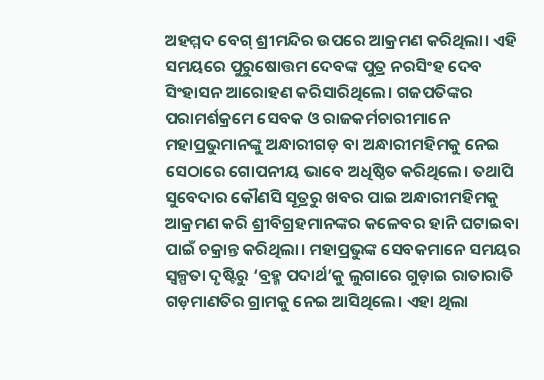ଅହମ୍ମଦ ବେଗ୍ ଶ୍ରୀମନ୍ଦିର ଉପରେ ଆକ୍ରମଣ କରିଥିଲା। ଏହି ସମୟରେ ପୁରୁଷୋତ୍ତମ ଦେବଙ୍କ ପୁତ୍ର ନରସିଂହ ଦେବ ସିଂହାସନ ଆରୋହଣ କରିସାରିଥିଲେ। ଗଜପତିଙ୍କର ପରାମର୍ଶକ୍ରମେ ସେବକ ଓ ରାଜକର୍ମଚାରୀମାନେ ମହାପ୍ରଭୁମାନଙ୍କୁ ଅନ୍ଧାରୀଗଡ଼ ବା ଅନ୍ଧାରୀମହିମକୁ ନେଇ ସେଠାରେ ଗୋପନୀୟ ଭାବେ ଅଧିଷ୍ଠିତ କରିଥିଲେ। ତଥାପି ସୁବେଦାର କୌଣସି ସୂତ୍ରରୁ ଖବର ପାଇ ଅନ୍ଧାରୀମହିମକୁ ଆକ୍ରମଣ କରି ଶ୍ରୀବିଗ୍ରହମାନଙ୍କର କଳେବର ହାନି ଘଟାଇବା ପାଇଁ ଚକ୍ରାନ୍ତ କରିଥିଲା। ମହାପ୍ରଭୁଙ୍କ ସେବକମାନେ ସମୟର ସ୍ବଳ୍ପତା ଦୃଷ୍ଟିରୁ ‘ବ୍ରହ୍ମ ପଦାର୍ଥ’କୁ ଲୁଗାରେ ଗୁଡ଼ାଇ ରାତାରାତି ଗଡ଼ମାଣତିର ଗ୍ରାମକୁ ନେଇ ଆସିଥିଲେ। ଏହା ଥିଲା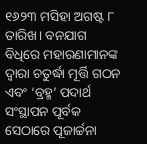୧୬୨୩ ମସିହା ଅଗଷ୍ଟ ୮ ତାରିଖ। ବନଯାଗ ବିଧିରେ ମହାରଣାମାନଙ୍କ ଦ୍ବାରା ଚତୁର୍ଦ୍ଧା ମୂର୍ତ୍ତି ଗଠନ ଏବଂ ‘ବ୍ରହ୍ମ’ ପଦାର୍ଥ ସଂସ୍ଥାପନ ପୂର୍ବକ ସେଠାରେ ପୂଜାର୍ଚ୍ଚନା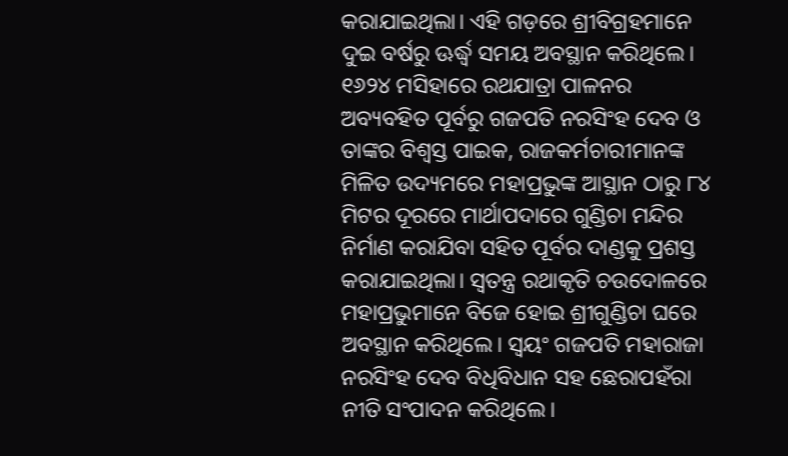କରାଯାଇଥିଲା। ଏହି ଗଡ଼ରେ ଶ୍ରୀବିଗ୍ରହମାନେ ଦୁଇ ବର୍ଷରୁ ଊର୍ଦ୍ଧ୍ବ ସମୟ ଅବସ୍ଥାନ କରିଥିଲେ। ୧୬୨୪ ମସିହାରେ ରଥଯାତ୍ରା ପାଳନର ଅବ୍ୟବହିତ ପୂର୍ବରୁ ଗଜପତି ନରସିଂହ ଦେବ ଓ ତାଙ୍କର ବିଶ୍ବସ୍ତ ପାଇକ, ରାଜକର୍ମଚାରୀମାନଙ୍କ ମିଳିତ ଉଦ୍ୟମରେ ମହାପ୍ରଭୁଙ୍କ ଆସ୍ଥାନ ଠାରୁ ୮୪ ମିଟର ଦୂରରେ ମାର୍ଥାପଦାରେ ଗୁଣ୍ଡିଚା ମନ୍ଦିର ନିର୍ମାଣ କରାଯିବା ସହିତ ପୂର୍ବର ଦାଣ୍ଡକୁ ପ୍ରଶସ୍ତ କରାଯାଇଥିଲା। ସ୍ବତନ୍ତ୍ର ରଥାକୃତି ଚଉଦୋଳରେ ମହାପ୍ରଭୁମାନେ ବିଜେ ହୋଇ ଶ୍ରୀଗୁଣ୍ଡିଚା ଘରେ ଅବସ୍ଥାନ କରିଥିଲେ। ସ୍ବୟଂ ଗଜପତି ମହାରାଜା ନରସିଂହ ଦେବ ବିଧିବିଧାନ ସହ ଛେରାପହଁରା ନୀତି ସଂପାଦନ କରିଥିଲେ।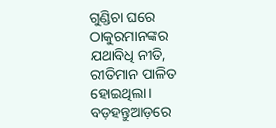ଗୁଣ୍ଡିଚା ଘରେ ଠାକୁରମାନଙ୍କର ଯଥାବିଧି ନୀତି, ରୀତିମାନ ପାଳିତ ହୋଇଥିଲା।
ବଡ଼ହନ୍ତୁଆଡ଼ରେ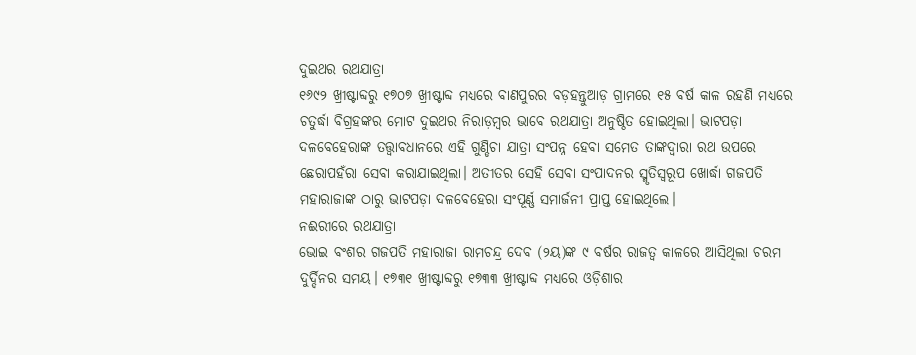ଦୁଇଥର ରଥଯାତ୍ରା
୧୬୯୨ ଖ୍ରୀଷ୍ଟାବ୍ଦରୁ ୧୭୦୭ ଖ୍ରୀଷ୍ଟାବ୍ଦ ମଧ୍ୟରେ ବାଣପୁରର ବଡ଼ହନ୍ତୁଆଡ଼ ଗ୍ରାମରେ ୧୫ ବର୍ଷ କାଳ ରହଣି ମଧ୍ୟରେ ଚତୁର୍ଦ୍ଧା ବିଗ୍ରହଙ୍କର ମୋଟ ଦୁଇଥର ନିରାଡ଼ମ୍ବର ଭାବେ ରଥଯାତ୍ରା ଅନୁଷ୍ଠିତ ହୋଇଥିଲା। ଭାଟପଡ଼ା ଦଳବେହେରାଙ୍କ ତତ୍ତ୍ବାବଧାନରେ ଏହି ଗୁଣ୍ଡିଚା ଯାତ୍ରା ସଂପନ୍ନ ହେବା ସମେତ ତାଙ୍କଦ୍ବାରା ରଥ ଉପରେ ଛେରାପହଁରା ସେବା କରାଯାଇଥିଲା। ଅତୀତର ସେହି ସେବା ସଂପାଦନର ସ୍ମୃତିସ୍ବରୂପ ଖୋର୍ଦ୍ଧା ଗଜପତି ମହାରାଜାଙ୍କ ଠାରୁ ଭାଟପଡ଼ା ଦଳବେହେରା ସଂପୂର୍ଣ୍ଣ ସମାର୍ଜନୀ ପ୍ରାପ୍ତ ହୋଇଥିଲେ।
ନଈରୀରେ ରଥଯାତ୍ରା
ଭୋଇ ବଂଶର ଗଜପତି ମହାରାଜା ରାମଚନ୍ଦ୍ର ଦେବ (୨ୟ)ଙ୍କ ୯ ବର୍ଷର ରାଜତ୍ବ କାଳରେ ଆସିଥିଲା ଚରମ ଦୁର୍ଦ୍ଦିନର ସମୟ। ୧୭୩୧ ଖ୍ରୀଷ୍ଟାବ୍ଦରୁ ୧୭୩୩ ଖ୍ରୀଷ୍ଟାବ୍ଦ ମଧ୍ୟରେ ଓଡ଼ିଶାର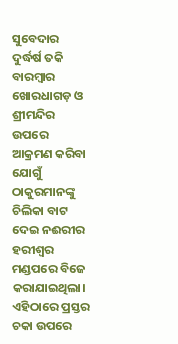ସୁବେଦାର ଦୁର୍ଦ୍ଧର୍ଷ ତକି ବାରମ୍ବାର ଖୋରଧାଗଡ଼ ଓ ଶ୍ରୀମନ୍ଦିର ଉପରେ ଆକ୍ରମଣ କରିବା ଯୋଗୁଁ ଠାକୁରମାନଙ୍କୁ ଚିଲିକା ବାଟ ଦେଇ ନଈରୀର ହରୀଶ୍ବର ମଣ୍ଡପରେ ବିଜେ କରାଯାଇଥିଲା। ଏହିଠାରେ ପ୍ରସ୍ତର ଚକା ଉପରେ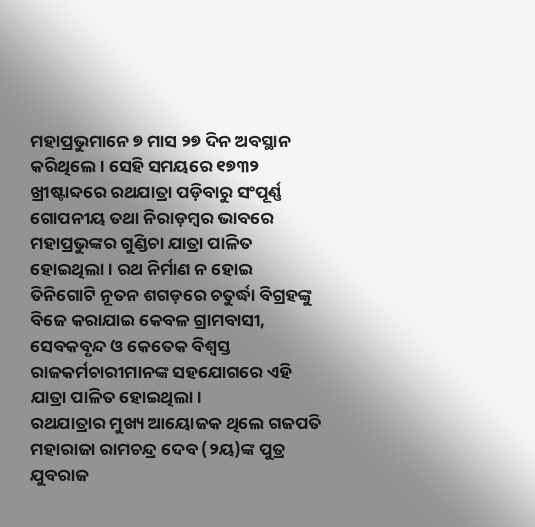ମହାପ୍ରଭୁମାନେ ୭ ମାସ ୨୭ ଦିନ ଅବସ୍ଥାନ କରିଥିଲେ। ସେହି ସମୟରେ ୧୭୩୨ ଖ୍ରୀଷ୍ଟାବ୍ଦରେ ରଥଯାତ୍ରା ପଡ଼ିବାରୁ ସଂପୂର୍ଣ୍ଣ ଗୋପନୀୟ ତଥା ନିରାଡ଼ମ୍ବର ଭାବରେ ମହାପ୍ରଭୁଙ୍କର ଗୁଣ୍ଡିଚା ଯାତ୍ରା ପାଳିତ ହୋଇଥିଲା। ରଥ ନିର୍ମାଣ ନ ହୋଇ ତିନିଗୋଟି ନୂତନ ଶଗଡ଼ରେ ଚତୁର୍ଦ୍ଧା ବିଗ୍ରହଙ୍କୁ ବିଜେ କରାଯାଇ କେବଳ ଗ୍ରାମବାସୀ, ସେବକବୃନ୍ଦ ଓ କେତେକ ବିଶ୍ବସ୍ତ ରାଜକର୍ମଚାରୀମାନଙ୍କ ସହଯୋଗରେ ଏହି ଯାତ୍ରା ପାଳିତ ହୋଇଥିଲା।
ରଥଯାତ୍ରାର ମୁଖ୍ୟ ଆୟୋଜକ ଥିଲେ ଗଜପତି ମହାରାଜା ରାମଚନ୍ଦ୍ର ଦେବ (୨ୟ)ଙ୍କ ପୁତ୍ର ଯୁବରାଜ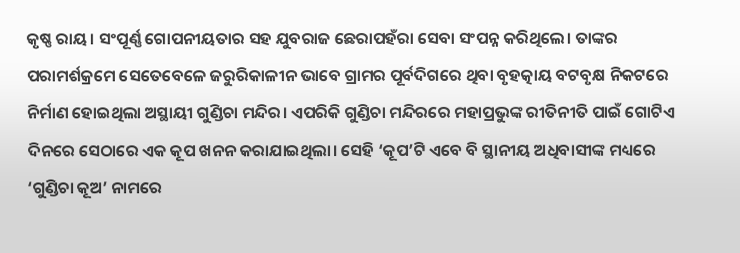କୃଷ୍ଣ ରାୟ। ସଂପୂର୍ଣ୍ଣ ଗୋପନୀୟତାର ସହ ଯୁବରାଜ ଛେରାପହଁରା ସେବା ସଂପନ୍ନ କରିଥିଲେ। ତାଙ୍କର ପରାମର୍ଶକ୍ରମେ ସେତେବେଳେ ଜରୁରିକାଳୀନ ଭାବେ ଗ୍ରାମର ପୂର୍ବଦିଗରେ ଥିବା ବୃହତ୍କାୟ ବଟବୃକ୍ଷ ନିକଟରେ ନିର୍ମାଣ ହୋଇଥିଲା ଅସ୍ଥାୟୀ ଗୁଣ୍ଡିଚା ମନ୍ଦିର। ଏପରିକି ଗୁଣ୍ଡିଚା ମନ୍ଦିରରେ ମହାପ୍ରଭୁଙ୍କ ରୀତିନୀତି ପାଇଁ ଗୋଟିଏ ଦିନରେ ସେଠାରେ ଏକ କୂପ ଖନନ କରାଯାଇଥିଲା। ସେହି ‘କୂପ’ଟି ଏବେ ବି ସ୍ଥାନୀୟ ଅଧିବାସୀଙ୍କ ମଧ୍ୟରେ ‘ଗୁଣ୍ଡିଚା କୂଅ’ ନାମରେ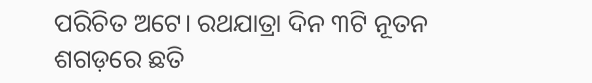ପରିଚିତ ଅଟେ। ରଥଯାତ୍ରା ଦିନ ୩ଟି ନୂତନ ଶଗଡ଼ରେ ଛତି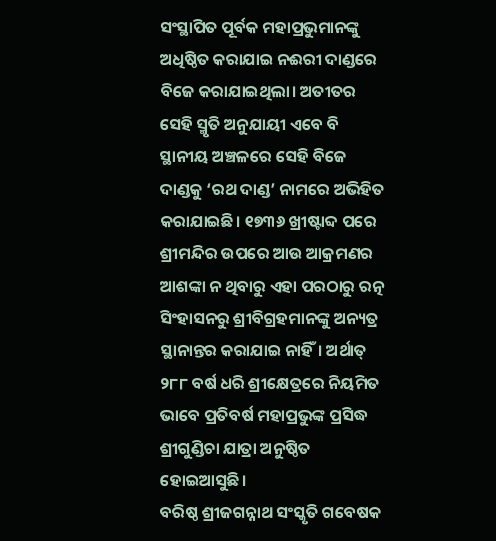ସଂସ୍ଥାପିତ ପୂର୍ବକ ମହାପ୍ରଭୁମାନଙ୍କୁ ଅଧିଷ୍ଠିତ କରାଯାଇ ନଈରୀ ଦାଣ୍ଡରେ ବିଜେ କରାଯାଇଥିଲା। ଅତୀତର ସେହି ସ୍ମୃତି ଅନୁଯାୟୀ ଏବେ ବି ସ୍ଥାନୀୟ ଅଞ୍ଚଳରେ ସେହି ବିଜେ ଦାଣ୍ଡକୁ ‘ରଥ ଦାଣ୍ଡ’ ନାମରେ ଅଭିହିତ କରାଯାଇଛି। ୧୭୩୬ ଖ୍ରୀଷ୍ଟାବ୍ଦ ପରେ ଶ୍ରୀମନ୍ଦିର ଉପରେ ଆଉ ଆକ୍ରମଣର ଆଶଙ୍କା ନ ଥିବାରୁ ଏହା ପରଠାରୁ ରତ୍ନ ସିଂହାସନରୁ ଶ୍ରୀବିଗ୍ରହମାନଙ୍କୁ ଅନ୍ୟତ୍ର ସ୍ଥାନାନ୍ତର କରାଯାଇ ନାହିଁ। ଅର୍ଥାତ୍ ୨୮୮ ବର୍ଷ ଧରି ଶ୍ରୀକ୍ଷେତ୍ରରେ ନିୟମିତ ଭାବେ ପ୍ରତିବର୍ଷ ମହାପ୍ରଭୁଙ୍କ ପ୍ରସିଦ୍ଧ ଶ୍ରୀଗୁଣ୍ଡିଚା ଯାତ୍ରା ଅନୁଷ୍ଠିତ ହୋଇଆସୁଛି।
ବରିଷ୍ଠ ଶ୍ରୀଜଗନ୍ନାଥ ସଂସ୍କୃତି ଗବେଷକ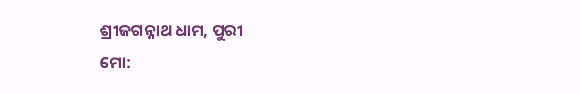ଶ୍ରୀଜଗନ୍ନାଥ ଧାମ, ପୁରୀ
ମୋ: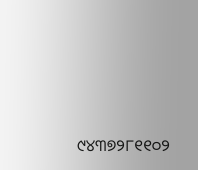୯୪୩୭୨୮୧୧୦୨